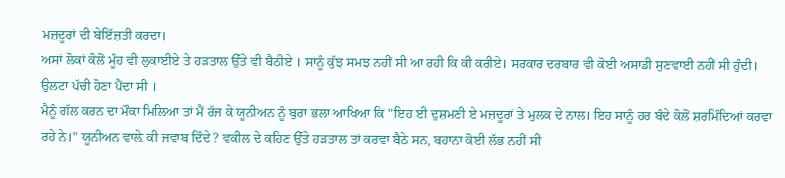ਮਜ਼ਦੂਰਾਂ ਦੀ ਬੇਇੱਜ਼ਤੀ ਕਰਦਾ।
ਅਸਾਂ ਲੋਕਾਂ ਕੋਲੋਂ ਮੂੰਹ ਵੀ ਲੁਕਾਈਏ ਤੇ ਹੜਤਾਲ ਉੱਤੇ ਵੀ ਬੈਠੀਏ । ਸਾਨੂੰ ਕੁੱਝ ਸਮਝ ਨਹੀਂ ਸੀ ਆ ਰਹੀ ਕਿ ਕੀ ਕਰੀਏ। ਸਰਕਾਰ ਦਰਬਾਰ ਵੀ ਕੋਈ ਅਸਾਡੀ ਸੁਣਵਾਈ ਨਹੀਂ ਸੀ ਹੁੰਦੀ। ਉਲਟਾ ਪੱਚੀ ਹੋਣਾ ਪੈਂਦਾ ਸੀ ।
ਮੈਨੂੰ ਗੱਲ ਕਰਨ ਦਾ ਮੌਕਾ ਮਿਲਿਆ ਤਾਂ ਮੈਂ ਰੱਜ ਕੇ ਯੂਨੀਅਨ ਨੂੰ ਬੁਰਾ ਭਲਾ ਆਖਿਆ ਕਿ "ਇਹ ਈ ਦੁਸ਼ਮਣੀ ਏ ਮਜ਼ਦੂਰਾਂ ਤੇ ਮੁਲਕ ਦੇ ਨਾਲ। ਇਹ ਸਾਨੂੰ ਹਰ ਬੰਦੇ ਕੋਲੋਂ ਸ਼ਰਮਿੰਦਿਆਂ ਕਰਵਾ ਰਹੇ ਨੇ।" ਯੂਨੀਅਨ ਵਾਲ਼ੇ ਕੀ ਜਵਾਬ ਦਿੰਦੇ? ਵਕੀਲ ਦੇ ਕਹਿਣ ਉੱਤੇ ਹੜਤਾਲ ਤਾਂ ਕਰਵਾ ਬੈਠੇ ਸਨ, ਬਹਾਨਾ ਕੋਈ ਲੱਭ ਨਹੀਂ ਸੀ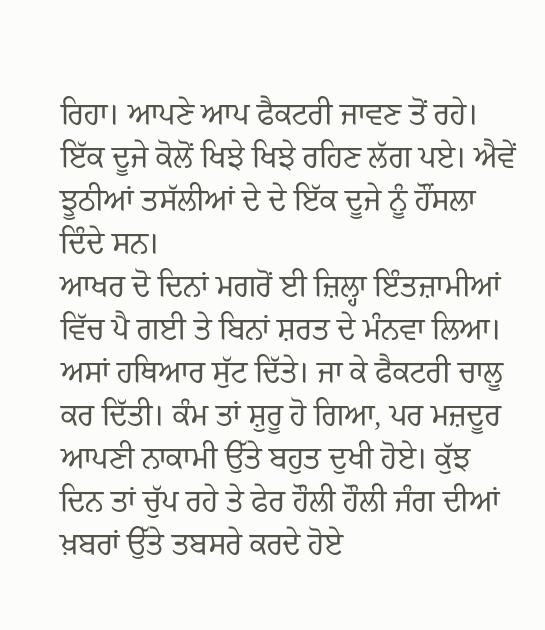ਰਿਹਾ। ਆਪਣੇ ਆਪ ਫੈਕਟਰੀ ਜਾਵਣ ਤੋਂ ਰਹੇ। ਇੱਕ ਦੂਜੇ ਕੋਲੋਂ ਖਿਝੇ ਖਿਝੇ ਰਹਿਣ ਲੱਗ ਪਏ। ਐਵੇਂ ਝੂਠੀਆਂ ਤਸੱਲੀਆਂ ਦੇ ਦੇ ਇੱਕ ਦੂਜੇ ਨੂੰ ਹੌਂਸਲਾ ਦਿੰਦੇ ਸਨ।
ਆਖਰ ਦੋ ਦਿਨਾਂ ਮਗਰੋਂ ਈ ਜ਼ਿਲ੍ਹਾ ਇੰਤਜ਼ਾਮੀਆਂ ਵਿੱਚ ਪੈ ਗਈ ਤੇ ਬਿਨਾਂ ਸ਼ਰਤ ਦੇ ਮੰਨਵਾ ਲਿਆ। ਅਸਾਂ ਹਥਿਆਰ ਸੁੱਟ ਦਿੱਤੇ। ਜਾ ਕੇ ਫੈਕਟਰੀ ਚਾਲੂ ਕਰ ਦਿੱਤੀ। ਕੰਮ ਤਾਂ ਸ਼ੁਰੂ ਹੋ ਗਿਆ, ਪਰ ਮਜ਼ਦੂਰ ਆਪਣੀ ਨਾਕਾਮੀ ਉੱਤੇ ਬਹੁਤ ਦੁਖੀ ਹੋਏ। ਕੁੱਝ ਦਿਨ ਤਾਂ ਚੁੱਪ ਰਹੇ ਤੇ ਫੇਰ ਹੌਲੀ ਹੌਲੀ ਜੰਗ ਦੀਆਂ ਖ਼ਬਰਾਂ ਉੱਤੇ ਤਬਸਰੇ ਕਰਦੇ ਹੋਏ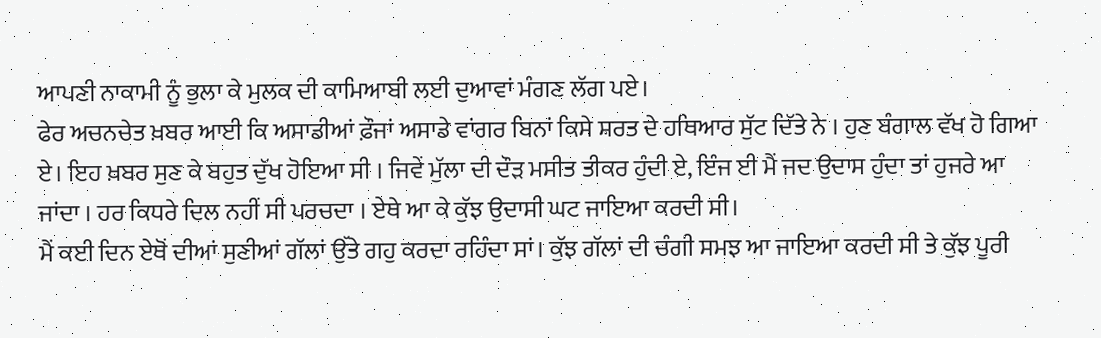ਆਪਣੀ ਨਾਕਾਮੀ ਨੂੰ ਭੁਲਾ ਕੇ ਮੁਲਕ ਦੀ ਕਾਮਿਆਬੀ ਲਈ ਦੁਆਵਾਂ ਮੰਗਣ ਲੱਗ ਪਏ।
ਫੇਰ ਅਚਨਚੇਤ ਖ਼ਬਰ ਆਈ ਕਿ ਅਸਾਡੀਆਂ ਫ਼ੌਜਾਂ ਅਸਾਡੇ ਵਾਂਗਰ ਬਿਨਾਂ ਕਿਸੇ ਸ਼ਰਤ ਦੇ ਹਥਿਆਰ ਸੁੱਟ ਦਿੱਤੇ ਨੇ । ਹੁਣ ਬੰਗਾਲ ਵੱਖ ਹੋ ਗਿਆ ਏ। ਇਹ ਖ਼ਬਰ ਸੁਣ ਕੇ ਬਹੁਤ ਦੁੱਖ ਹੋਇਆ ਸੀ । ਜਿਵੇਂ ਮੁੱਲਾ ਦੀ ਦੌੜ ਮਸੀਤ ਤੀਕਰ ਹੁੰਦੀ ਏ, ਇੰਜ ਈ ਮੈਂ ਜਦ ਉਦਾਸ ਹੁੰਦਾ ਤਾਂ ਹੁਜਰੇ ਆ ਜਾਂਦਾ । ਹਰ ਕਿਧਰੇ ਦਿਲ ਨਹੀਂ ਸੀ ਪਰਚਦਾ । ਏਥੇ ਆ ਕੇ ਕੁੱਝ ਉਦਾਸੀ ਘਟ ਜਾਇਆ ਕਰਦੀ ਸੀ।
ਮੈਂ ਕਈ ਦਿਨ ਏਥੋਂ ਦੀਆਂ ਸੁਣੀਆਂ ਗੱਲਾਂ ਉੱਤੇ ਗਹੁ ਕਰਦਾ ਰਹਿੰਦਾ ਸਾਂ। ਕੁੱਝ ਗੱਲਾਂ ਦੀ ਚੰਗੀ ਸਮਝ ਆ ਜਾਇਆ ਕਰਦੀ ਸੀ ਤੇ ਕੁੱਝ ਪੂਰੀ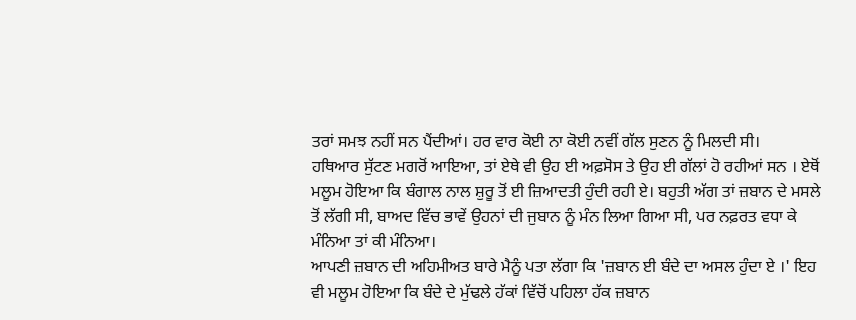ਤਰਾਂ ਸਮਝ ਨਹੀਂ ਸਨ ਪੈਂਦੀਆਂ। ਹਰ ਵਾਰ ਕੋਈ ਨਾ ਕੋਈ ਨਵੀਂ ਗੱਲ ਸੁਣਨ ਨੂੰ ਮਿਲਦੀ ਸੀ।
ਹਥਿਆਰ ਸੁੱਟਣ ਮਗਰੋਂ ਆਇਆ, ਤਾਂ ਏਥੇ ਵੀ ਉਹ ਈ ਅਫ਼ਸੋਸ ਤੇ ਉਹ ਈ ਗੱਲਾਂ ਹੋ ਰਹੀਆਂ ਸਨ । ਏਥੋਂ ਮਲੂਮ ਹੋਇਆ ਕਿ ਬੰਗਾਲ ਨਾਲ ਸ਼ੁਰੂ ਤੋਂ ਈ ਜ਼ਿਆਦਤੀ ਹੁੰਦੀ ਰਹੀ ਏ। ਬਹੁਤੀ ਅੱਗ ਤਾਂ ਜ਼ਬਾਨ ਦੇ ਮਸਲੇ ਤੋਂ ਲੱਗੀ ਸੀ, ਬਾਅਦ ਵਿੱਚ ਭਾਵੇਂ ਉਹਨਾਂ ਦੀ ਜੁਬਾਨ ਨੂੰ ਮੰਨ ਲਿਆ ਗਿਆ ਸੀ, ਪਰ ਨਫ਼ਰਤ ਵਧਾ ਕੇ ਮੰਨਿਆ ਤਾਂ ਕੀ ਮੰਨਿਆ।
ਆਪਣੀ ਜ਼ਬਾਨ ਦੀ ਅਹਿਮੀਅਤ ਬਾਰੇ ਮੈਨੂੰ ਪਤਾ ਲੱਗਾ ਕਿ 'ਜ਼ਬਾਨ ਈ ਬੰਦੇ ਦਾ ਅਸਲ ਹੁੰਦਾ ਏ ।' ਇਹ ਵੀ ਮਲੂਮ ਹੋਇਆ ਕਿ ਬੰਦੇ ਦੇ ਮੁੱਢਲੇ ਹੱਕਾਂ ਵਿੱਚੋਂ ਪਹਿਲਾ ਹੱਕ ਜ਼ਬਾਨ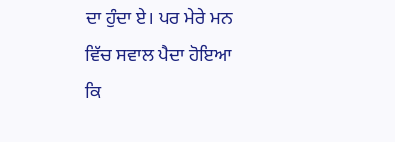ਦਾ ਹੁੰਦਾ ਏ। ਪਰ ਮੇਰੇ ਮਨ ਵਿੱਚ ਸਵਾਲ ਪੈਦਾ ਹੋਇਆ ਕਿ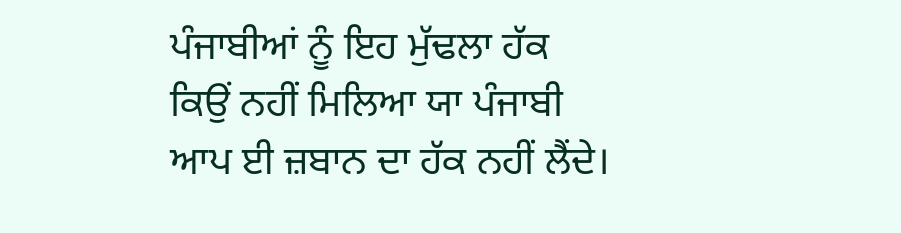ਪੰਜਾਬੀਆਂ ਨੂੰ ਇਹ ਮੁੱਢਲਾ ਹੱਕ ਕਿਉਂ ਨਹੀਂ ਮਿਲਿਆ ਯਾ ਪੰਜਾਬੀ ਆਪ ਈ ਜ਼ਬਾਨ ਦਾ ਹੱਕ ਨਹੀਂ ਲੈਂਦੇ।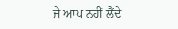ਜੇ ਆਪ ਨਹੀਂ ਲੈਂਦੇ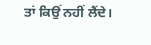ਤਾਂ ਕਿਉਂ ਨਹੀਂ ਲੈਂਦੇ।